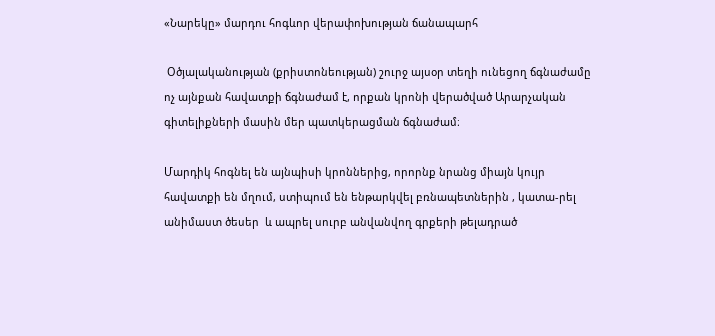«Նարեկը» մարդու հոգևոր վերափոխության ճանապարհ

 Օծյալականության (քրիստոնեության) շուրջ այսօր տեղի ունեցող ճգնաժամը ոչ այնքան հավատքի ճգնաժամ է, որքան կրոնի վերածված Արարչական գիտելիքների մասին մեր պատկերացման ճգնաժամ։

Մարդիկ հոգնել են այնպիսի կրոններից, որորնք նրանց միայն կույր հավատքի են մղում, ստիպում են ենթարկվել բռնապետներին , կատա-րել անիմաստ ծեսեր  և ապրել սուրբ անվանվող գրքերի թելադրած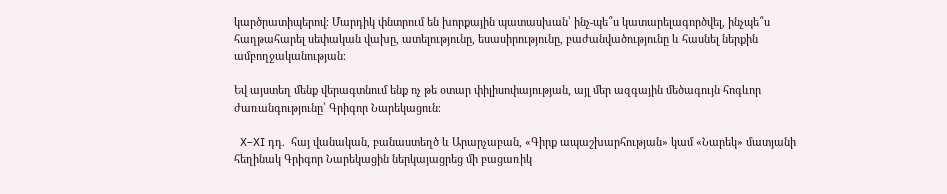կարծրատիպերով։ Մարդիկ փնտրում են խորքային պատասխան՝ ինչ-պե՞ս կատարելագործվել, ինչպե՞ս հաղթահարել սեփական վախը, ատելությունը, եսասիրությունը, բաժանվածությունը և հասնել ներքին ամբողջականության։

Եվ այստեղ մենք վերագտնում ենք ոչ թե օտար փիլիսոփայության, այլ մեր ազգային մեծագույն հոգևոր ժառանգությունը՝ Գրիգոր Նարեկացուն։

  X–XI դդ.  հայ վանական, բանաստեղծ և Արարչաբան, «Գիրք ապաշխարհության» կամ «Նարեկ» մատյանի հեղինակ Գրիգոր Նարեկացին ներկայացրեց մի բացառիկ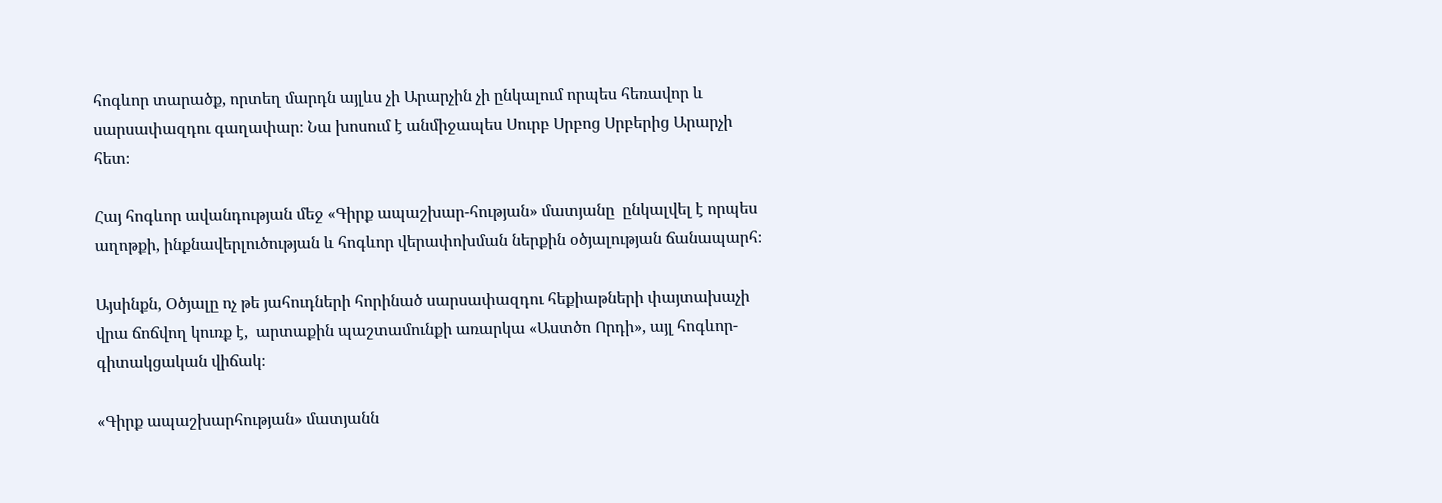հոգևոր տարածք, որտեղ մարդն այլևս չի Արարչին չի ընկալում որպես հեռավոր և սարսափազդու գաղափար։ Նա խոսում է անմիջապես Սուրբ Սրբոց Սրբերից Արարչի հետ։

Հայ հոգևոր ավանդության մեջ «Գիրք ապաշխար-հության» մատյանը  ընկալվել է որպես աղոթքի, ինքնավերլուծության և հոգևոր վերափոխման ներքին օծյալության ճանապարհ։

Այսինքն, Օծյալը ոչ թե յահուդների հորինած սարսափազդու հեքիաթների փայտախաչի վրա ճոճվող կուռք է,  արտաքին պաշտամունքի առարկա «Աստծո Որդի», այլ հոգևոր-գիտակցական վիճակ։

«Գիրք ապաշխարհության» մատյանն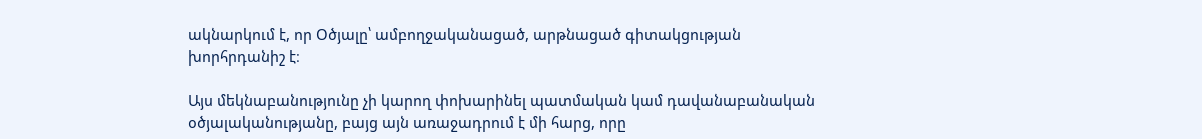ակնարկում է, որ Օծյալը՝ ամբողջականացած, արթնացած գիտակցության խորհրդանիշ է։

Այս մեկնաբանությունը չի կարող փոխարինել պատմական կամ դավանաբանական օծյալականությանը, բայց այն առաջադրում է մի հարց, որը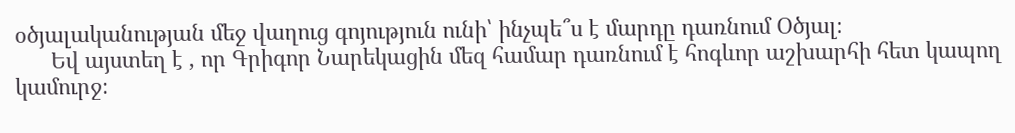օծյալականության մեջ վաղուց գոյություն ունի՝ ինչպե՞ս է մարդը դառնում Օծյալ։
      Եվ այստեղ է , որ Գրիգոր Նարեկացին մեզ համար դառնում է հոգևոր աշխարհի հետ կապող կամուրջ։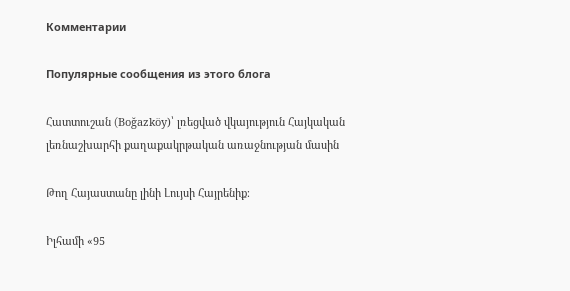Комментарии

Популярные сообщения из этого блога

Հատտուշան (Boğazköy)՝ լռեցված վկայություն Հայկական լեռնաշխարհի քաղաքակրթական առաջնության մասին

Թող Հայաստանը լինի Լույսի Հայրենիք։

Իլհամի «95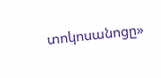տոկոսանոցը»